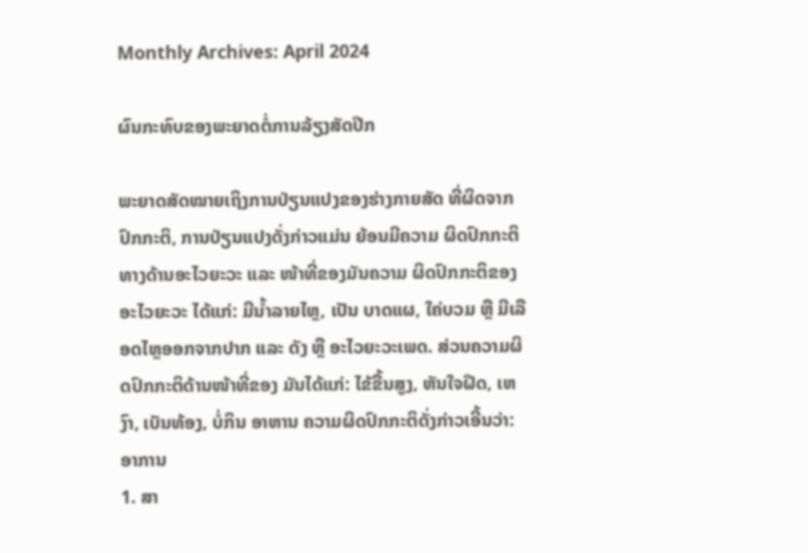Monthly Archives: April 2024

ຜົນກະທົບຂອງພະຍາດຕໍ່ການລ້ຽງສັດປີກ

ພະຍາດສັດໝາຍເຖິງການປ່ຽນແປງຂອງຮ່າງກາຍສັດ ທີ່ຜິດຈາກປົກກະຕິ, ການປ່ຽນແປງດັ່ງກ່າວແມ່ນ ຍ້ອນມີຄວາມ ຜິດປົກກະຕິທາງດ້ານອະໄວຍະວະ ແລະ ໜ້າທີ່ຂອງມັນຄວາມ ຜິດປົກກະຕິຂອງອະໄວຍະວະ ໄດ້ແກ່: ມີນໍ້າລາຍໄຫຼ, ເປັນ ບາດແຜ, ໃຄ່ບວມ ຫຼື ມີເລືອດໄຫຼອອກຈາກປາກ ແລະ ດັງ ຫຼື ອະໄວຍະວະເພດ. ສ່ວນຄວາມຜິດປົກກະຕິດ້ານໜ້າທີ່ຂອງ ມັນໄດ້ແກ່: ໄຂ້ຂື້ນສູງ, ຫັນໃຈຝືດ, ເຫງົາ, ເບັນທ້ອງ, ບໍ່ກິນ ອາຫານ ຄວາມຜິດປົກກະຕິດັ່ງກ່າວເອີ້ນວ່າ: ອາການ
1. ສາ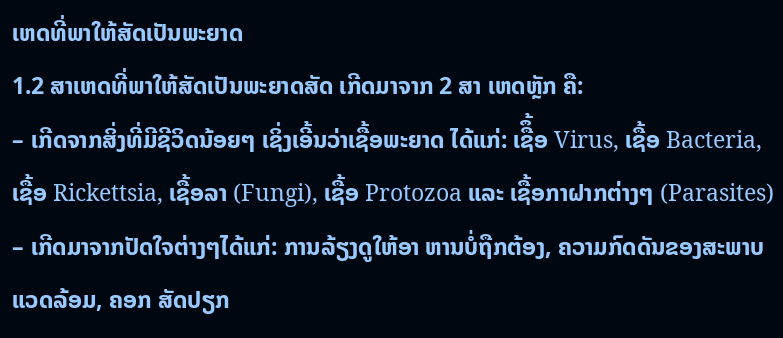ເຫດທີ່ພາໃຫ້ສັດເປັນພະຍາດ
1.2 ສາເຫດທີ່ພາໃຫ້ສັດເປັນພະຍາດສັດ ເກີດມາຈາກ 2 ສາ ເຫດຫຼັກ ຄື:
– ເກີດຈາກສິ່ງທີ່ມີຊີວິດນ້ອຍໆ ເຊິ່ງເອີ້ນວ່າເຊື້ອພະຍາດ ໄດ້ແກ່: ເຊືຶ້ອ Virus, ເຊື້ອ Bacteria, ເຊື້ອ Rickettsia, ເຊື້ອລາ (Fungi), ເຊື້ອ Protozoa ແລະ ເຊື້ອກາຝາກຕ່າງໆ (Parasites)
– ເກີດມາຈາກປັດໃຈຕ່າງໆໄດ້ແກ່: ການລ້ຽງດູໃຫ້ອາ ຫານບໍ່ຖືກຕ້ອງ, ຄວາມກົດດັນຂອງສະພາບແວດລ້ອມ, ຄອກ ສັດປຽກ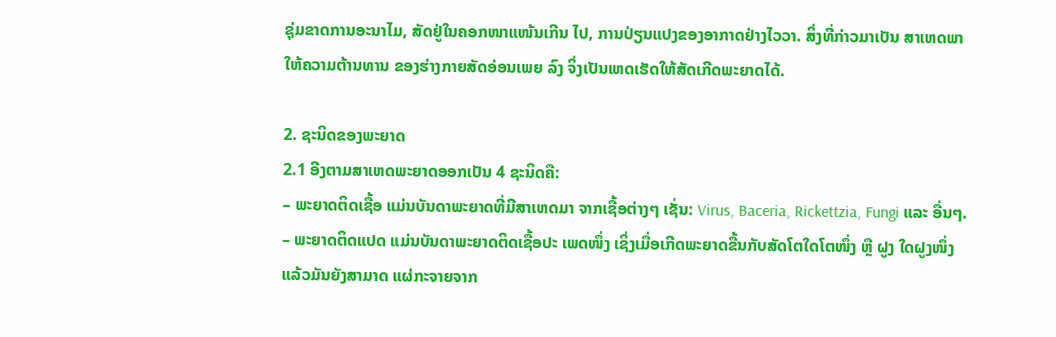ຊຸ່ມຂາດການອະນາໄມ, ສັດຢູ່ໃນຄອກໜາແໜ້ນເກີນ ໄປ, ການປ່ຽນແປງຂອງອາກາດຢ່າງໄວວາ. ສິ່ງທີ່ກ່າວມາເປັນ ສາເຫດພາໃຫ້ຄວາມຕ້ານທານ ຂອງຮ່າງກາຍສັດອ່ອນເພຍ ລົງ ຈິ່ງເປັນເຫດເຮັດໃຫ້ສັດເກີດພະຍາດໄດ້.

2. ຊະນິດຂອງພະຍາດ
2.1 ອີງຕາມສາເຫດພະຍາດອອກເປັນ 4 ຊະນິດຄື:
– ພະຍາດຕິດເຊື້ອ ແມ່ນບັນດາພະຍາດທີ່ມີສາເຫດມາ ຈາກເຊື້ອຕ່າງໆ ເຊັ່ນ: Virus, Baceria, Rickettzia, Fungi ແລະ ອື່ນໆ.
– ພະຍາດຕິດແປດ ແມ່ນບັນດາພະຍາດຕິດເຊື້ອປະ ເພດໜຶ່ງ ເຊິ່ງເມື່ອເກີດພະຍາດຂື້ນກັບສັດໂຕໃດໂຕໜຶ່ງ ຫຼື ຝູງ ໃດຝູງໜຶ່ງແລ້ວມັນຍັງສາມາດ ແຜ່ກະຈາຍຈາກ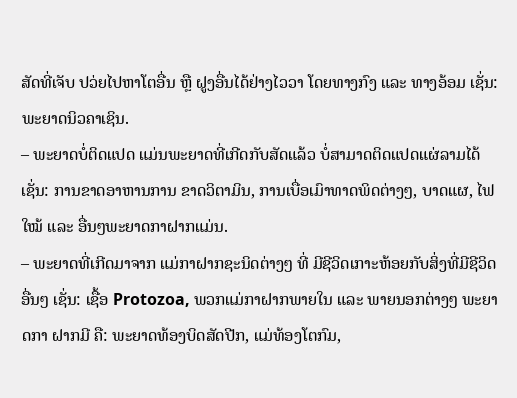ສັດທີ່ເຈັບ ປວ່ຍໄປຫາໂຕອື່ນ ຫຼື ຝູງອື່ນໄດ້ຢ່າງໄວວາ ໂດຍທາງກົງ ແລະ ທາງອ້ອມ ເຊັ່ນ: ພະຍາດນິວຄາເຊິນ.
– ພະຍາດບໍ່ຕິດແປດ ແມ່ນພະຍາດທີ່ເກີດກັບສັດແລ້ວ ບໍ່ສາມາດຕິດແປດແຜ່ລາມໄດ້ ເຊັ່ນ: ການຂາດອາຫານການ ຂາດວິຕາມິນ, ການເບື່ອເມົາທາດພິດຕ່າງໆ, ບາດແຜ, ໄຟ ໃໝ້ ແລະ ອື່ນໆພະຍາດກາຝາກແມ່ນ.
– ພະຍາດທີ່ເກີດມາຈາກ ແມ່ກາຝາກຊະນິດຕ່າງໆ ທີ່ ມີຊີວິດເກາະຫ້ອຍກັບສິ່ງທີ່ມີຊີວິດອື່ນໆ ເຊັ່ນ: ເຊື້ອ Protozoa, ພວກແມ່ກາຝາກພາຍໃນ ແລະ ພາຍນອກຕ່າງໆ ພະຍາດກາ ຝາກມີ ຄື: ພະຍາດທ້ອງບິດສັດປີກ, ແມ່ທ້ອງໂຕກົມ,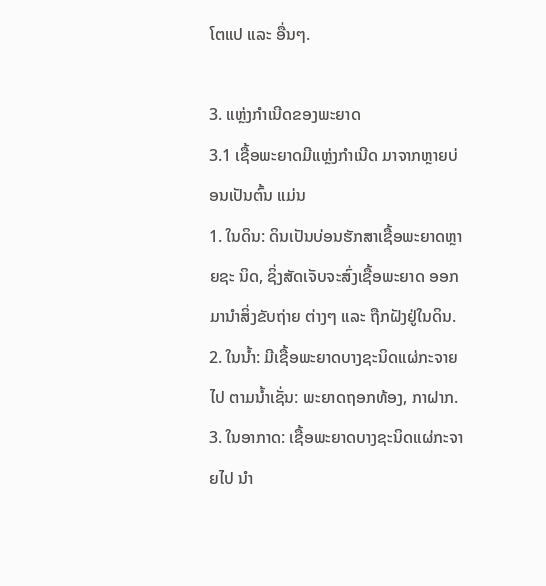ໂຕແປ ແລະ ອື່ນໆ.

3. ແຫຼ່ງກໍາເນີດຂອງພະຍາດ
3.1 ເຊື້ອພະຍາດມີແຫຼ່ງກໍາເນີດ ມາຈາກຫຼາຍບ່ອນເປັນຕົ້ນ ແມ່ນ
1. ໃນດິນ: ດິນເປັນບ່ອນຮັກສາເຊື້ອພະຍາດຫຼາຍຊະ ນິດ, ຊິ່ງສັດເຈັບຈະສົ່ງເຊື້ອພະຍາດ ອອກມານໍາສິ່ງຂັບຖ່າຍ ຕ່າງໆ ແລະ ຖືກຝັງຢູ່ໃນດິນ.
2. ໃນນໍ້າ: ມີເຊື້ອພະຍາດບາງຊະນິດແຜ່ກະຈາຍໄປ ຕາມນໍ້າເຊັ່ນ: ພະຍາດຖອກທ້ອງ, ກາຝາກ.
3. ໃນອາກາດ: ເຊື້ອພະຍາດບາງຊະນິດແຜ່ກະຈາຍໄປ ນໍາ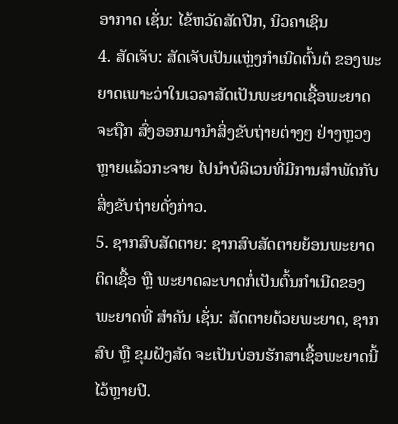ອາກາດ ເຊັ່ນ: ໄຂ້ຫວັດສັດປີກ, ນິວຄາເຊິນ
4. ສັດເຈັບ: ສັດເຈັບເປັນແຫຼ່ງກໍາເນີດຕົ້ນຕໍ ຂອງພະ ຍາດເພາະວ່າໃນເວລາສັດເປັນພະຍາດເຊື້ອພະຍາດຈະຖືກ ສົ່ງອອກມານໍາສິ່ງຂັບຖ່າຍຕ່າງໆ ຢ່າງຫຼວງຫຼາຍແລ້ວກະຈາຍ ໄປນໍາບໍລິເວນທີ່ມີການສໍາພັດກັບສິ່ງຂັບຖ່າຍດັ່ງກ່າວ.
5. ຊາກສົບສັດຕາຍ: ຊາກສົບສັດຕາຍຍ້ອນພະຍາດ ຕິດເຊື້ອ ຫຼື ພະຍາດລະບາດກໍ່ເປັນຕົ້ນກໍາເນີດຂອງພະຍາດທີ່ ສໍາຄັນ ເຊັ່ນ: ສັດຕາຍດ້ວຍພະຍາດ, ຊາກສົບ ຫຼື ຂຸມຝັງສັດ ຈະເປັນບ່ອນຮັກສາເຊື້ອພະຍາດນີ້ໄວ້ຫຼາຍປີ.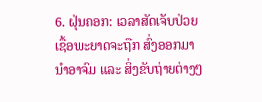6. ຝຸ່ນຄອກ: ເວລາສັດເຈັບປ່ວຍເຊື້ອພະຍາດຈະຖືກ ສົ່ງອອກມານໍາອາຈົມ ແລະ ສິ່ງຂັບຖ່າຍຕ່າງໆ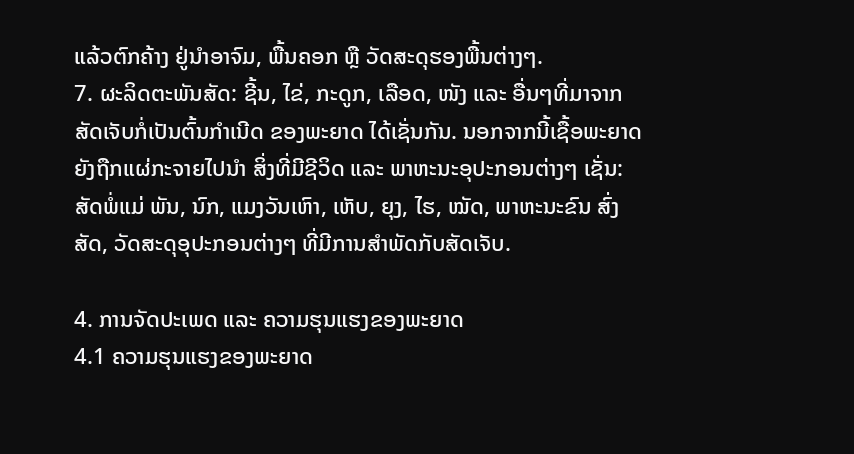ແລ້ວຕົກຄ້າງ ຢູ່ນໍາອາຈົມ, ພື້ນຄອກ ຫຼື ວັດສະດຸຮອງພື້ນຕ່າງໆ.
7. ຜະລິດຕະພັນສັດ: ຊີ້ນ, ໄຂ່, ກະດູກ, ເລືອດ, ໜັງ ແລະ ອື່ນໆທີ່ມາຈາກສັດເຈັບກໍ່ເປັນຕົ້ນກໍາເນີດ ຂອງພະຍາດ ໄດ້ເຊັ່ນກັນ. ນອກຈາກນີ້ເຊື້ອພະຍາດ ຍັງຖືກແຜ່ກະຈາຍໄປນໍາ ສິ່ງທີ່ມີຊີວິດ ແລະ ພາຫະນະອຸປະກອນຕ່າງໆ ເຊັ່ນ: ສັດພໍ່ແມ່ ພັນ, ນົກ, ແມງວັນເຫົາ, ເຫັບ, ຍຸງ, ໄຮ, ໝັດ, ພາຫະນະຂົນ ສົ່ງສັດ, ວັດສະດຸອຸປະກອນຕ່າງໆ ທີ່ມີການສໍາພັດກັບສັດເຈັບ.

4. ການຈັດປະເພດ ແລະ ຄວາມຮຸນແຮງຂອງພະຍາດ
4.1 ຄວາມຮຸນແຮງຂອງພະຍາດ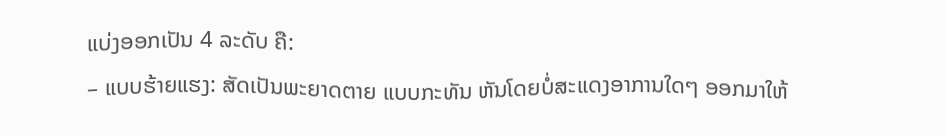ແບ່ງອອກເປັນ 4 ລະດັບ ຄື:
– ແບບຮ້າຍແຮງ: ສັດເປັນພະຍາດຕາຍ ແບບກະທັນ ຫັນໂດຍບໍ່ສະແດງອາການໃດໆ ອອກມາໃຫ້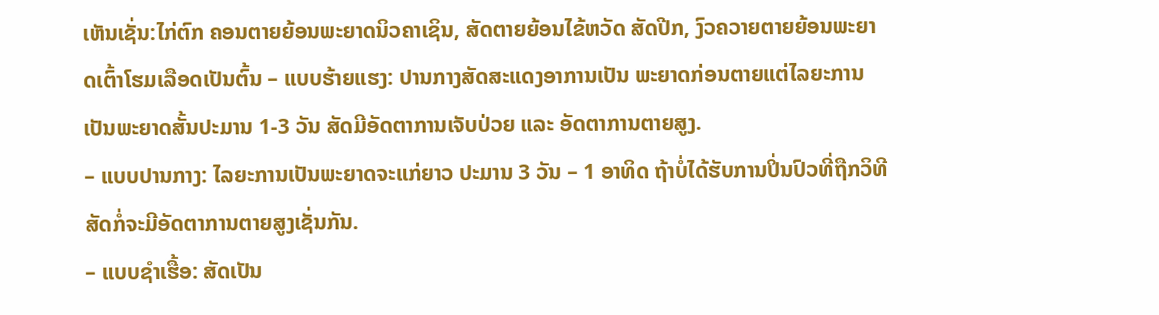ເຫັນເຊັ່ນ:ໄກ່ຕົກ ຄອນຕາຍຍ້ອນພະຍາດນິວຄາເຊິນ, ສັດຕາຍຍ້ອນໄຂ້ຫວັດ ສັດປີກ, ງົວຄວາຍຕາຍຍ້ອນພະຍາດເຕົ້າໂຮມເລືອດເປັນຕົ້ນ – ແບບຮ້າຍແຮງ: ປານກາງສັດສະແດງອາການເປັນ ພະຍາດກ່ອນຕາຍແຕ່ໄລຍະການເປັນພະຍາດສັ້ນປະມານ 1-3 ວັນ ສັດມີອັດຕາການເຈັບປ່ວຍ ແລະ ອັດຕາການຕາຍສູງ.
– ແບບປານກາງ: ໄລຍະການເປັນພະຍາດຈະແກ່ຍາວ ປະມານ 3 ວັນ – 1 ອາທິດ ຖ້າບໍ່ໄດ້ຮັບການປິ່ນປົວທີ່ຖືກວິທີ ສັດກໍ່ຈະມີອັດຕາການຕາຍສູງເຊັ່ນກັນ.
– ແບບຊໍາເຮື້ອ: ສັດເປັນ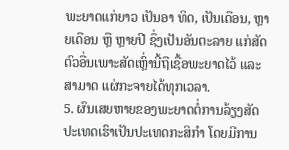ພະຍາດແກ່ຍາວ ເປັນອາ ທິດ, ເປັນເດືອນ, ຫຼາຍເດືອນ ຫຼື ຫຼາຍປີ ຊຶ່ງເປັນອັນຕະລາຍ ແກ່ສັດຕົວອື່ນເພາະສັດເຫຼົ່ານີ້ຖືເຊື້ອພະຍາດໄວ້ ແລະ ສາມາດ ແຜ່ກະຈາຍໄດ້ທຸກເວລາ.
5. ຜົນເສຍຫາຍຂອງພະຍາດຕໍ່ການລ້ຽງສັດ ປະເທດເຮົາເປັນປະເທດກະສິກໍາ ໂດຍມີການ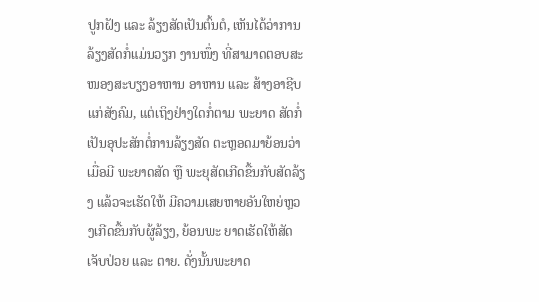ປູກຝັງ ແລະ ລ້ຽງສັດເປັນຕົ້ນຕໍ, ເຫັນໄດ້ວ່າການລ້ຽງສັດກໍ່ແມ່ນວຽກ ງານໜຶ່ງ ທີ່ສາມາດຕອບສະໜອງສະບຽງອາຫານ ອາຫານ ແລະ ສ້າງອາຊີບແກ່ສັງຄົມ, ແຕ່ເຖິງຢ່າງໃດກໍ່ຕາມ ພະຍາດ ສັດກໍ່ເປັນອຸປະສັກຕໍ່ການລ້ຽງສັດ ຕະຫຼອດມາຍ້ອນວ່າເມື່ອມີ ພະຍາດສັດ ຫຼື ພະຍຸສັດເກີດຂື້ນກັບສັດລ້ຽງ ແລ້ວຈະເຮັດໃຫ້ ມີຄວາມເສຍຫາຍອັນໃຫຍ່ຫຼວງເກີດຂື້ນກັບຜູ້ລ້ຽງ, ຍ້ອນພະ ຍາດເຮັດໃຫ້ສັດເຈັບປ່ວຍ ແລະ ຕາຍ. ດັ່ງນັ້ນພະຍາດ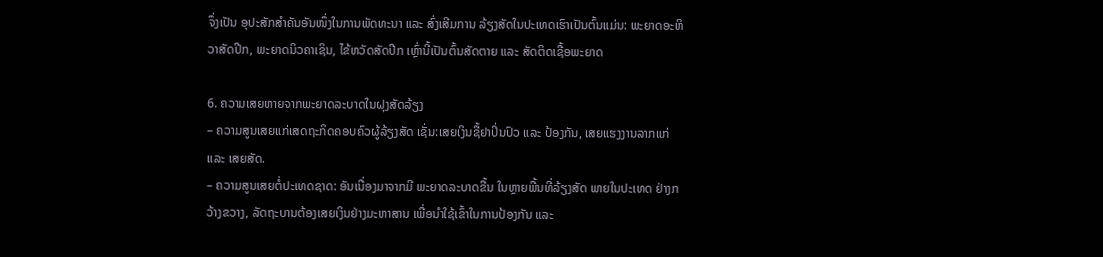ຈຶ່ງເປັນ ອຸປະສັກສໍາຄັນອັນໜຶ່ງໃນການພັດທະນາ ແລະ ສົ່ງເສີມການ ລ້ຽງສັດໃນປະເທດເຮົາເປັນຕົ້ນແມ່ນ: ພະຍາດອະຫິວາສັດປີກ, ພະຍາດນິວຄາເຊິນ, ໄຂ້ຫວັດສັດປີກ ເຫຼົ່ານີ້ເປັນຕົ້ນສັດຕາຍ ແລະ ສັດຕິດເຊື້ອພະຍາດ

6. ຄວາມເສຍຫາຍຈາກພະຍາດລະບາດໃນຝຸງສັດລ້ຽງ
– ຄວາມສູນເສຍແກ່ເສດຖະກິດຄອບຄົວຜູ້ລ້ຽງສັດ ເຊັ່ນ:ເສຍເງິນຊື້ຢາປິ່ນປົວ ແລະ ປ້ອງກັນ, ເສຍແຮງງານລາກແກ່ ແລະ ເສຍສັດ.
– ຄວາມສູນເສຍຕໍ່ປະເທດຊາດ: ອັນເນື່ອງມາຈາກມີ ພະຍາດລະບາດຂື້ນ ໃນຫຼາຍພື້ນທີ່ລ້ຽງສັດ ພາຍໃນປະເທດ ຢ່າງກວ້າງຂວາງ, ລັດຖະບານຕ້ອງເສຍເງິນຢ່າງມະຫາສານ ເພື່ອນໍາໃຊ້ເຂົ້າໃນການປ້ອງກັນ ແລະ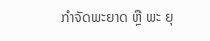ກໍາຈັດພະຍາດ ຫຼື ພະ ຍຸ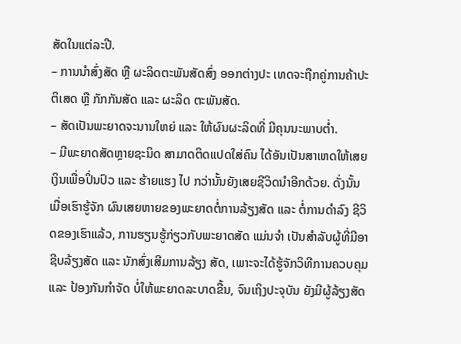ສັດໃນແຕ່ລະປີ.
– ການນໍາສົ່ງສັດ ຫຼື ຜະລິດຕະພັນສັດສົ່ງ ອອກຕ່າງປະ ເທດຈະຖືກຄູ່ການຄ້າປະຕິເສດ ຫຼື ກັກກັນສັດ ແລະ ຜະລິດ ຕະພັນສັດ.
– ສັດເປັນພະຍາດຈະນານໃຫຍ່ ແລະ ໃຫ້ຜົນຜະລິດທີ່ ມີຄຸນນະພາບຕໍ່າ.
– ມີພະຍາດສັດຫຼາຍຊະນິດ ສາມາດຕິດແປດໃສ່ຄົນ ໄດ້ອັນເປັນສາເຫດໃຫ້ເສຍເງິນເພື່ອປິ່ນປົວ ແລະ ຮ້າຍແຮງ ໄປ ກວ່ານັ້ນຍັງເສຍຊີວິດນໍາອີກດ້ວຍ. ດັ່ງນັ້ນເມື່ອເຮົາຮູ້ຈັກ ຜົນເສຍຫາຍຂອງພະຍາດຕໍ່ການລ້ຽງສັດ ແລະ ຕໍ່ການດໍາລົງ ຊີວິດຂອງເຮົາແລ້ວ, ການຮຽນຮູ້ກ່ຽວກັບພະຍາດສັດ ແມ່ນຈໍາ ເປັນສໍາລັບຜູ້ທີ່ມີອາຊີບລ້ຽງສັດ ແລະ ນັກສົ່ງເສີມການລ້ຽງ ສັດ, ເພາະຈະໄດ້ຮູ້ຈັກວິທີການຄວບຄຸມ ແລະ ປ້ອງກັນກໍາຈັດ ບໍ່ໃຫ້ພະຍາດລະບາດຂື້ນ, ຈົນເຖິງປະຈຸບັນ ຍັງມີຜູ້ລ້ຽງສັດ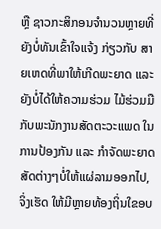ຫຼື ຊາວກະສິກອນຈໍານວນຫຼາຍທີ່ຍັງບໍ່ທັນເຂົ້າໃຈແຈ້ງ ກ່ຽວກັບ ສາຍເຫດທີ່ພາໃຫ້ເກີດພະຍາດ ແລະ ຍັງບໍ່ໄດ້ໃຫ້ຄວາມຮ່ວມ ໄມ້ຮ່ວມມືກັບພະນັກງານສັດຕະວະແພດ ໃນການປ້ອງກັນ ແລະ ກໍາຈັດພະຍາດສັດຕ່າງໆບໍ່ໃຫ້ແຜ່ລາມອອກໄປ, ຈິ່ງເຮັດ ໃຫ້ມີຫຼາຍທ້ອງຖິ່ນໃຂອບ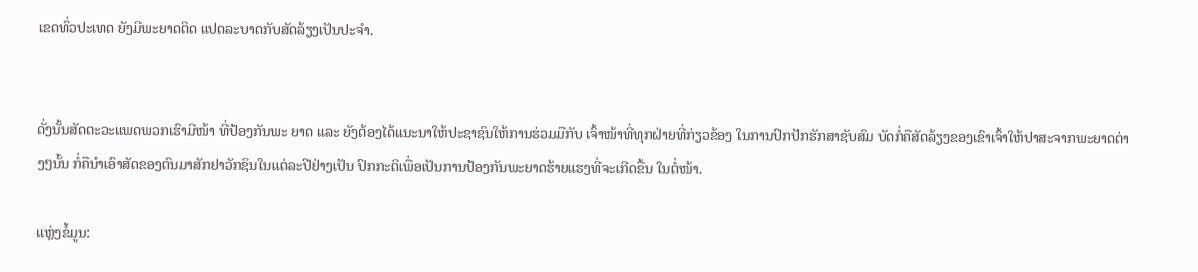ເຂດທົ່ວປະເທດ ຍັງມີພະຍາດຕິດ ແປດລະບາດກັບສັດລ້ຽງເປັນປະຈໍາ.


ດັ່ງນັ້ນສັດຕະວະແພດພວກເຮົາມີໜ້າ ທີ່ປ້ອງກັນພະ ຍາດ ແລະ ຍັງຕ້ອງໄດ້ແນະນາໃຫ້ປະຊາຊົນໃຫ້ການຮ່ວມມືກັບ ເຈົ້າໜ້າທີ່ທຸກຝ່າຍທີ່ກ່ຽວຂ້ອງ ໃນການປົກປັກຮັກສາຊັບສົມ ບັດກໍ່ຄືສັດລ້ຽງຂອງເຂົາເຈົ້າໃຫ້ປາສະຈາກພະຍາດຕ່າງໆນັ້ນ ກໍ່ຄືນໍາເອົາສັດຂອງຕົນມາສັກຢາວັກຊິນໃນແຕ່ລະປີຢ່າງເປັນ ປົກກະຕິເພື່ອເປັນການປ້ອງກັນພະຍາດຮ້າຍແຮງທີ່ຈະເກີດຂື້ນ ໃນຕໍ່ໜ້າ.

ແຫຼ່ງຂໍ້ມູນ: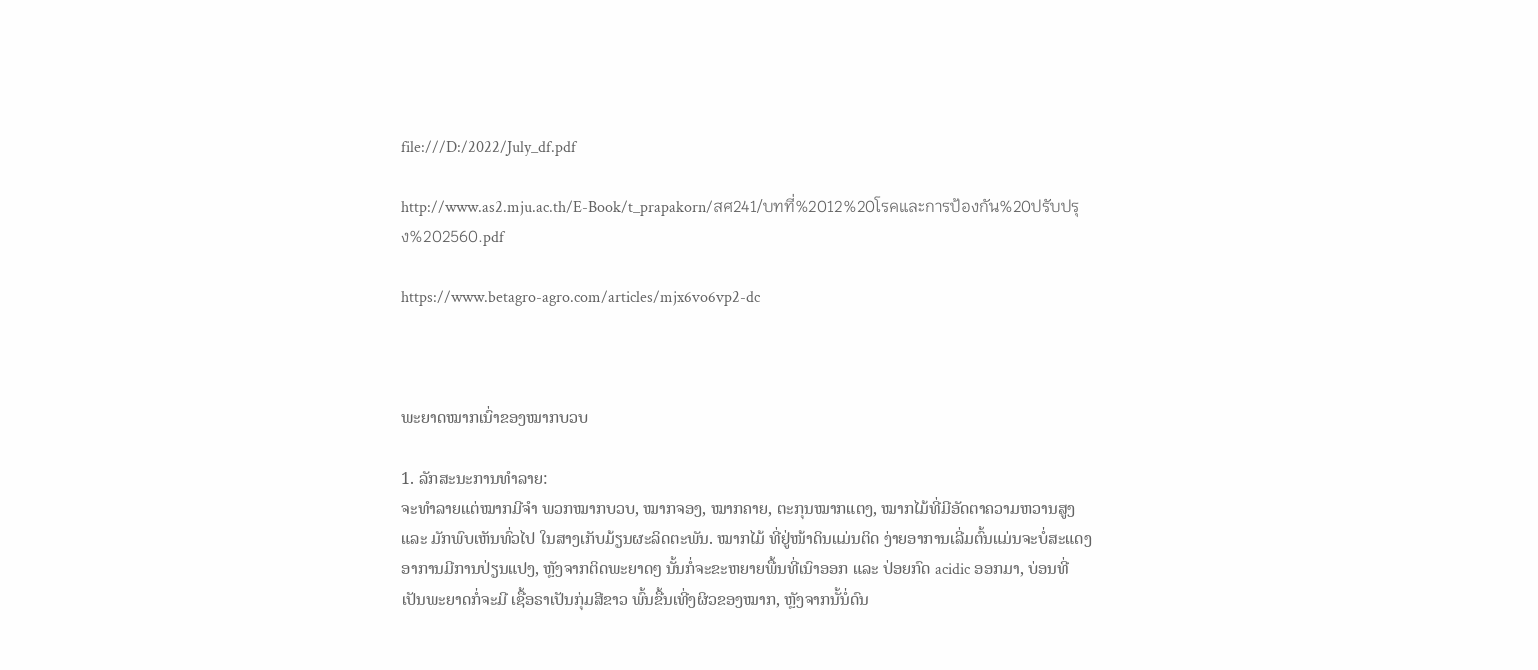file:///D:/2022/July_df.pdf

http://www.as2.mju.ac.th/E-Book/t_prapakorn/สศ241/บทที่%2012%20โรคและการป้องกัน%20ปรับปรุง%202560.pdf

https://www.betagro-agro.com/articles/mjx6vo6vp2-dc



ພະຍາດໝາກເນົ່າຂອງໝາກບວບ

1. ລັກສະນະການທຳລາຍ:
ຈະທຳລາຍແຕ່ໝາກມີຈຳ ພວກໝາກບວບ, ໝາກຈອງ, ໝາກຄາຍ, ຕະກຸນໝາກແຕງ, ໝາກໄມ້ທີ່ມີອັດຕາຄວາມຫວານສູງ ແລະ ມັກພົບເຫັນທົ່ວໄປ ໃນສາງເກັບມ້ຽນຜະລິດຕະພັນ. ໝາກໄມ້ ທີ່ຢູ່ໜ້າດິນແມ່ນຕິດ ງ່າຍອາການເລີ່ມຕົ້ນແມ່ນຈະບໍ່ສະແດງອາການມີການປ່ຽນແປງ, ຫຼັງຈາກຕິດພະຍາດໆ ນັ້ນກໍ່ຈະຂະຫຍາຍພື້ນທີ່ເນົາອອກ ແລະ ປ່ອຍກົດ acidic ອອກມາ, ບ່ອນທີ່ເປັນພະຍາດກໍ່ຈະມີ ເຊື້ອຣາເປັນກຸ່ມສີຂາວ ພົ້ນຂື້ນເທີ່ງຜິວຂອງໝາກ, ຫຼັງຈາກນັ້ນໍ່ດົນ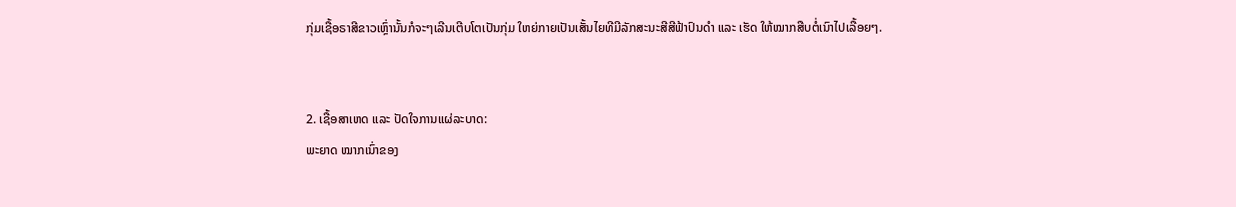ກຸ່ມເຊື້ອຣາສີຂາວເຫຼົ່ານັ້ນກໍຈະໆເລີນເຕີບໂຕເປັນກຸ່ມ ໃຫຍ່ກາຍເປັນເສັ້ນໄຍທີມີລັກສະນະສີສີຟ້າປົນດຳ ແລະ ເຮັດ ໃຫ້ໝາກສືບຕໍ່ເນົາໄປເລື້ອຍໆ.


2. ເຊື້ອສາເຫດ ແລະ ປັດໃຈການແຜ່ລະບາດ:
ພະຍາດ ໝາກເນົ່າຂອງ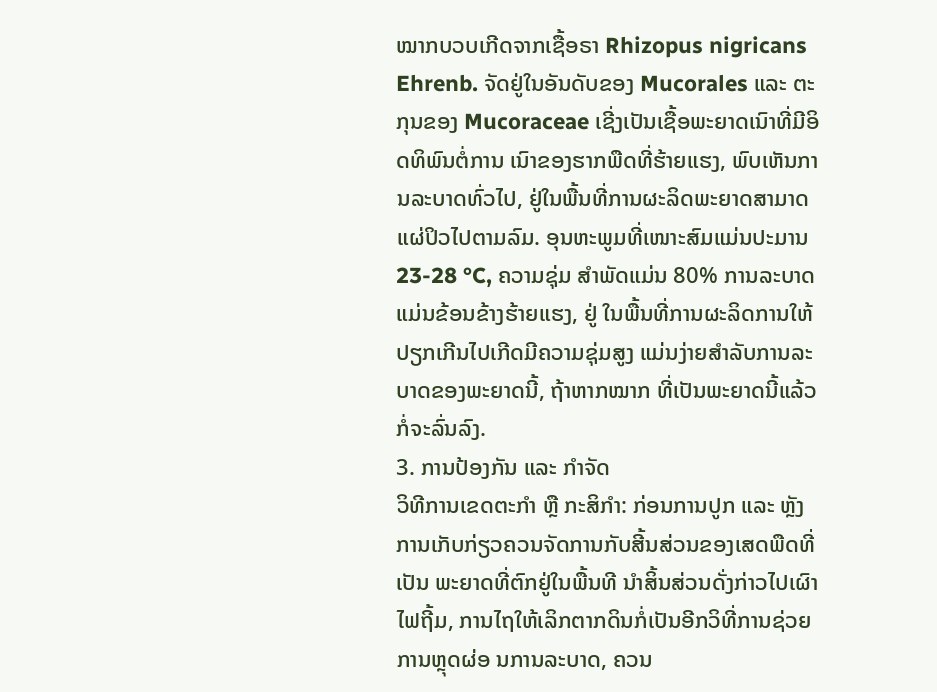ໝາກບວບເກີດຈາກເຊື້ອຣາ Rhizopus nigricans Ehrenb. ຈັດຢູ່ໃນອັນດັບຂອງ Mucorales ແລະ ຕະກຸນຂອງ Mucoraceae ເຊີ່ງເປັນເຊື້ອພະຍາດເນົາທີ່ມີອິດທິພົນຕໍ່ການ ເນົາຂອງຮາກພືດທີ່ຮ້າຍແຮງ, ພົບເຫັນການລະບາດທົ່ວໄປ, ຢູ່ໃນພື້ນທີ່ການຜະລິດພະຍາດສາມາດແຜ່ປິວໄປຕາມລົມ. ອຸນຫະພູມທີ່ເໜາະສົມແມ່ນປະມານ 23-28 °C, ຄວາມຊຸ່ມ ສຳພັດແມ່ນ 80% ການລະບາດແມ່ນຂ້ອນຂ້າງຮ້າຍແຮງ, ຢູ່ ໃນພື້ນທີ່ການຜະລິດການໃຫ້ປຽກເກີນໄປເກີດມີຄວາມຊຸ່ມສູງ ແມ່ນງ່າຍສຳລັບການລະບາດຂອງພະຍາດນີ້, ຖ້າຫາກໝາກ ທີ່ເປັນພະຍາດນີ້ແລ້ວກໍ່ຈະລົ່ນລົງ.
3. ການປ້ອງກັນ ແລະ ກຳຈັດ
ວິທີການເຂດຕະກຳ ຫຼື ກະສິກຳ: ກ່ອນການປູກ ແລະ ຫຼັງ ການເກັບກ່ຽວຄວນຈັດການກັບສີ້ນສ່ວນຂອງເສດພືດທີ່ເປັນ ພະຍາດທີ່ຕົກຢູ່ໃນພື້ນທີ ນຳສິ້ນສ່ວນດັ່ງກ່າວໄປເຜົາໄຟຖີ້ມ, ການໄຖໃຫ້ເລິກຕາກດິນກໍ່ເປັນອີກວິທີ່ການຊ່ວຍການຫຼຸດຜ່ອ ນການລະບາດ, ຄວນ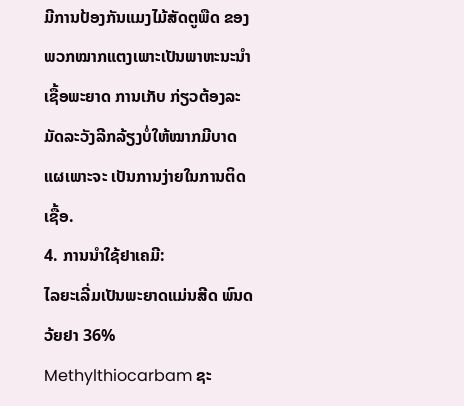ມີການປ້ອງກັນແມງໄມ້ສັດຕູພືດ ຂອງ ພວກໝາກແຕງເພາະເປັນພາຫະນະນຳເຊື້ອພະຍາດ ການເກັບ ກ່ຽວຕ້ອງລະມັດລະວັງລີກລ້ຽງບໍ່ໃຫ້ໝາກມີບາດແຜເພາະຈະ ເປັນການງ່າຍໃນການຕິດເຊື້ອ.
4. ການນຳໃຊ້ຢາເຄມີ:
ໄລຍະເລີ່ມເປັນພະຍາດແມ່ນສີດ ພົນດວ້ຍຢາ 36% Methylthiocarbam ຊະ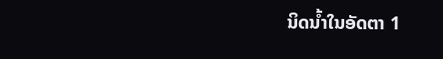ນິດນໍ້າໃນອັດຕາ 1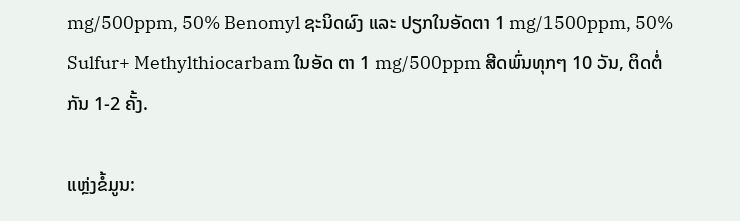mg/500ppm, 50% Benomyl ຊະນິດຜົງ ແລະ ປຽກໃນອັດຕາ 1 mg/1500ppm, 50% Sulfur+ Methylthiocarbam ໃນອັດ ຕາ 1 mg/500ppm ສີດພົ່ນທຸກໆ 10 ວັນ, ຕິດຕໍ່ກັນ 1-2 ຄັ້ງ.

ແຫຼ່ງຂໍ້ມູນ: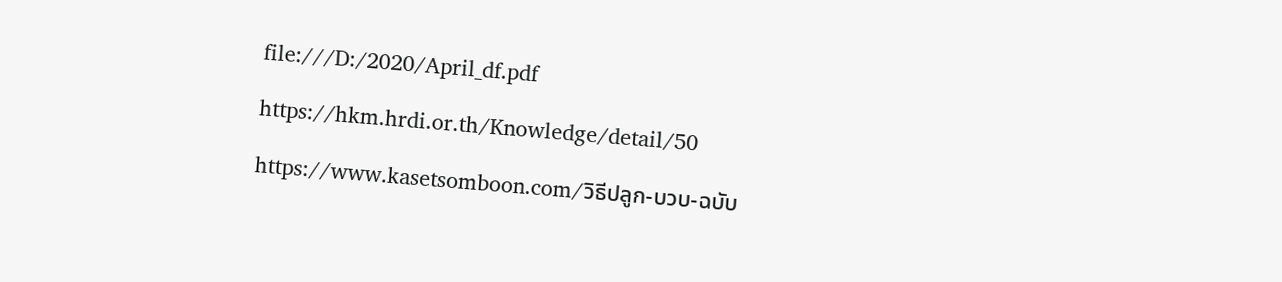file:///D:/2020/April_df.pdf

https://hkm.hrdi.or.th/Knowledge/detail/50

https://www.kasetsomboon.com/วิธีปลูก-บวบ-ฉบับ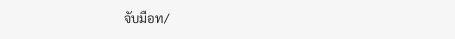จับมือท/